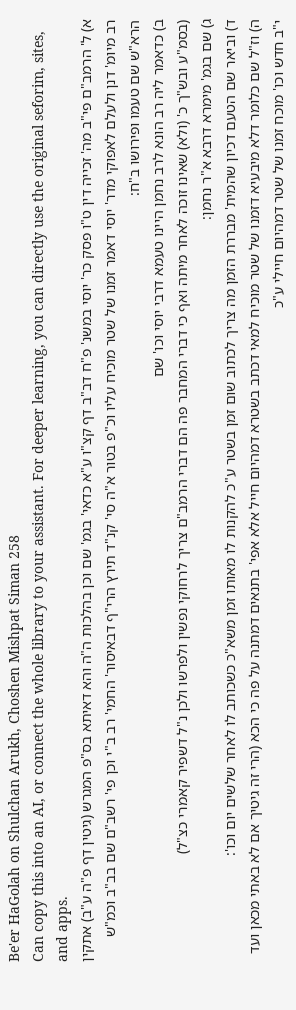Be'er HaGolah on Shulchan Arukh, Choshen Mishpat Siman 258
Can copy this into an AI, or connect the whole library to your assistant. For deeper learning, you can directly use the original seforim, sites, and apps.
א) ל' הרמב"ם פי"ב מה' זכייה דין ט"ו פסק כר' יוסי במשנ' פ"ח דב"ב דף קצ"ו ע"א כדאי' בגמ' שם וכן בהלכות ה"ה והא דאיתא בס"פ המגרש (גיטין דף פ"ה ע"ב) אתקין רב מיומ' דנן ולעלם לאפוקי מדר' יוסי דאמר זמנו של שטר מוכיח עליו וכ"פ בטור א"ה סי' קנ"ד תירץ הרי"ף דבאיסור' החמי' רב ב"י וכן פי' רשב"ם שם בב"ב וכמ"ש הרא"ש שם טעמו ופירושו ב"ח:
ב) כדאמר ליה רב הונא לרב נחמן היינו טעמא דרבי יוסי וכו' שם
(בסמ"ע ובש"ך כ' (ולא) שאינו זוכה לאחר מיתה ואף כי דברי המחבר פה הם דברי הרמב"ם צריך לרחוקי נפשין ולפרשו ולכן נ"ל דשפיר קאמרי כצ"ל)
ג) שם בגמ' מימרא דרבא א"ר נחמן:
ד) וביאר שם הטעם דכיון שהמית' מבררת הזמן מה צריך לכתוב שום זמן בשטר ע"כ להקנות לו מאותו זמן משא"כ כשכותב לו לאחר שלשים יום וכו':
ה) וז"ל שם כלומר דלא מיבעיא דזמנו של שטר מוכיח למאי דכתב בשטרא דמהיום חייל אלא אפי' בתנאים דמתנה על פה כי הכא (הרי זה גיטיך אם לא באתי מכאן ועד י"ב חדש וכו' מוכח זמנו של שטר דמהיום חיילי ע"כ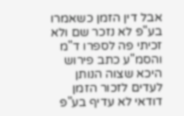אבל דין הזמן כשאמרו בע"פ לא נזכר שם ולא זכיתי פה לספרו ד"מ והסמ"ע כתב פירוש היכא שצוה הנותן לעדים לזכור הזמן דודאי לא עדיף בע"פ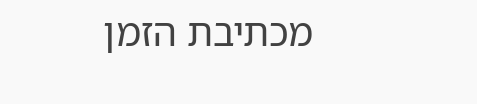מכתיבת הזמן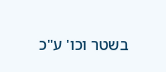בשטר וכו' ע"כ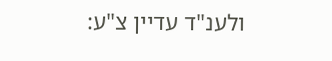ולענ"ד עדיין צ"ע: